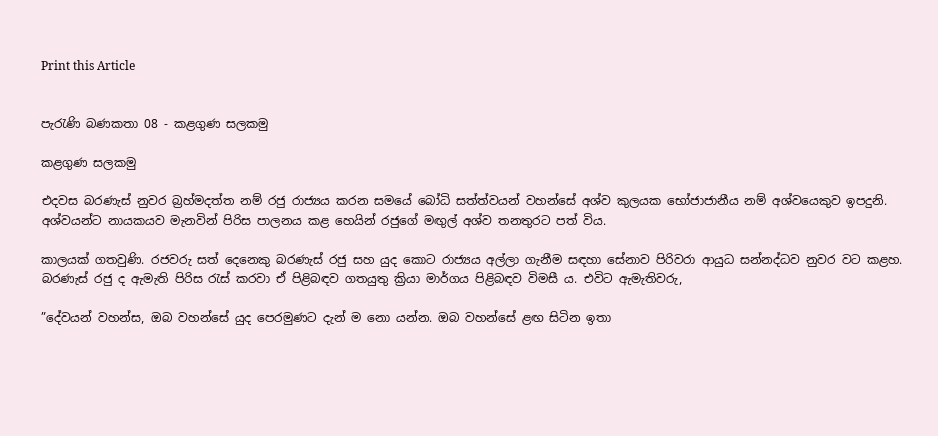Print this Article


පැරැණි බණකතා 08 - කළගුණ සලකමු

කළගුණ සලකමු

එදවස බරණැස් නුවර බ්‍රහ්මදත්ත නම් රජු රාජ්‍යය කරන සමයේ බෝධි සත්ත්වයන් වහන්සේ අශ්ව කුලයක භෝජාජානීය නම් අශ්වයෙකුව ඉපදුනි. අශ්වයන්ට නායකයව මැනවින් පිරිස පාලනය කළ හෙයින් රජුගේ මඟුල් අශ්ව තනතුරට පත් විය.

කාලයක් ගතවුණි. රජවරු සත් දෙනෙකු බරණැස් රජු සහ යුද කොට රාජ්‍යය අල්ලා ගැනීම සඳහා සේනාව පිරිවරා ආයුධ සන්නද්ධව නුවර වට කළහ. බරණැස් රජු ද ඇමැති පිරිස රැස් කරවා ඒ පිළිබඳව ගතයුතු ක්‍රියා මාර්ගය පිළිබඳව විමසී ය. එවිට ඇමැතිවරු,

”දේවයන් වහන්ස, ඔබ වහන්සේ යුද පෙරමුණට දැන් ම නො යන්න. ඔබ වහන්සේ ළඟ සිටින ඉතා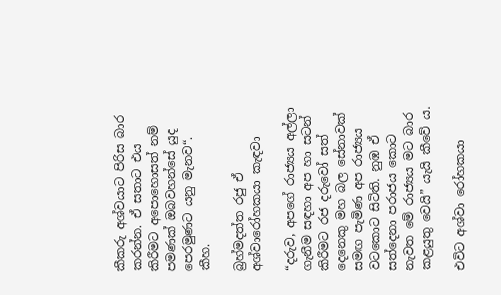කීකරු අශ්වයාට පිරිස බාර කරන්න. ඒ සතාට එය කිරීමට අපොහොසත් නම් පමණක් ඔබවහන්සේ යුද පෙරමුණට යනු මැනව“. කීහ.

බ්‍රහ්මදත්ත රජු ඒ අශ්වාරෝහකයා කැඳවා

“දරුව, අපගේ රාජ්‍යය අල්ලා ගැනීම සඳහා අප හා සටන් කිරීමට රජ දරුවෝ සත් දෙනෙකු මහ බල සේනාවක් සමඟ පැමිණ අප රාජ්‍යය වටකොට සිටිති. නුඹ ඒ සත්දෙනා පරාජය කොට නැවත මේ රාජ්‍යය මට බාර කළයුතු වෙයි” යැයි කීවේ ය.

එවිට අශ්වා රෝහකයා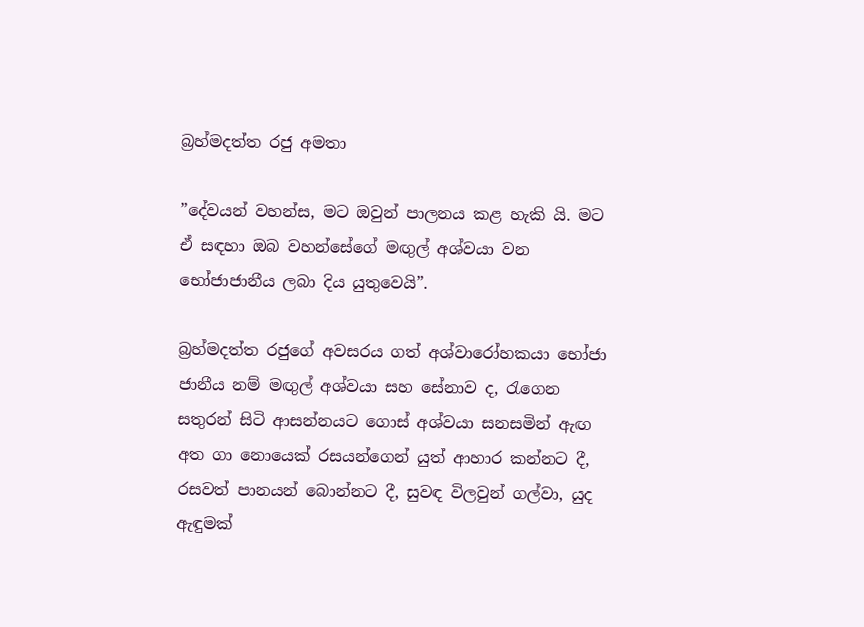බ්‍රහ්මදත්ත රජු අමතා

”දේවයන් වහන්ස, මට ඔවුන් පාලනය කළ හැකි යි. මට ඒ සඳහා ඔබ වහන්සේගේ මඟුල් අශ්වයා වන භෝජාජානීය ලබා දිය යුතුවෙයි”.

බ්‍රහ්මදත්ත රජුගේ අවසරය ගත් අශ්වාරෝහකයා භෝජා ජානීය නම් මඟුල් අශ්වයා සහ සේනාව ද, රැගෙන සතුරන් සිටි ආසන්නයට ගොස් අශ්වයා සනසමින් ඇඟ අත ගා නොයෙක් රසයන්ගෙන් යුත් ආහාර කන්නට දී, රසවත් පානයන් බොන්නට දී, සුවඳ විලවුන් ගල්වා, යුද ඇඳුමක්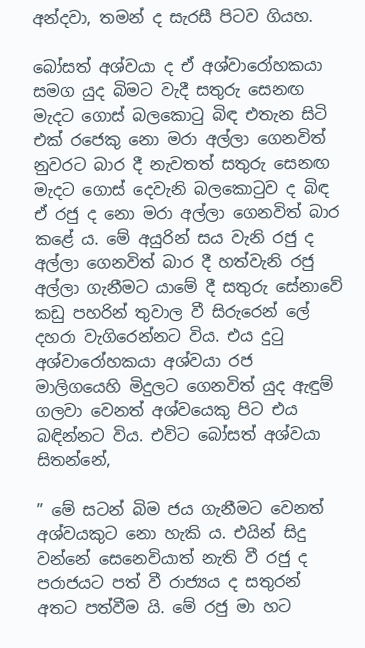අන්දවා, තමන් ද සැරසී පිටව ගියහ.

බෝසත් අශ්වයා ද ඒ අශ්වාරෝහකයා සමග යුද බිමට වැදී සතුරු සෙනඟ මැදට ගොස් බලකොටු බිඳ එතැන සිටි එක් රජෙකු නො මරා අල්ලා ගෙනවිත් නුවරට බාර දී නැවතත් සතුරු සෙනඟ මැදට ගොස් දෙවැනි බලකොටුව ද බිඳ ඒ රජු ද නො මරා අල්ලා ගෙනවිත් බාර කළේ ය. මේ අයුරින් සය වැනි රජු ද අල්ලා ගෙනවිත් බාර දී හත්වැනි රජු අල්ලා ගැනීමට යාමේ දී සතුරු සේනාවේ කඩු පහරින් තුවාල වී සිරුරෙන් ලේ දහරා වැගිරෙන්නට විය. එය දුටු අශ්වාරෝහකයා අශ්වයා රජ මාලිගයෙහි මිදුලට ගෙනවිත් යුද ඇඳුම් ගලවා වෙනත් අශ්වයෙකු පිට එය බඳින්නට විය. එවිට බෝසත් අශ්වයා සිතන්නේ,

” මේ සටන් බිම ජය ගැනීමට වෙනත් අශ්වයකුට නො හැකි ය. එයින් සිදු වන්නේ සෙනෙවියාත් නැති වී රජු ද පරාජයට පත් වී රාජ්‍යය ද සතුරන් අතට පත්වීම යි. මේ රජු මා හට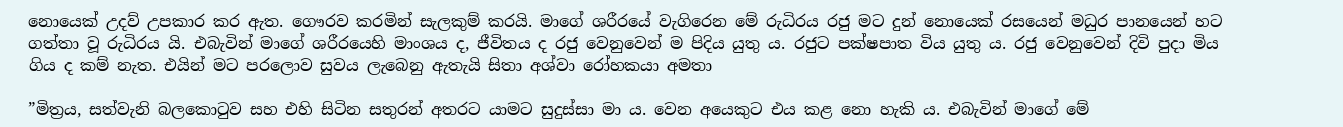නොයෙක් උදව් උපකාර කර ඇත. ගෞරව කරමින් සැලකුම් කරයි. මාගේ ශරීරයේ වැගිරෙන මේ රුධිරය රජු මට දුන් නොයෙක් රසයෙන් මධුර පානයෙන් හට ගත්තා වූ රුධිරය යි. එබැවින් මාගේ ශරීරයෙහි මාංශය ද, ජීවිතය ද රජු වෙනුවෙන් ම පිදිය යුතු ය. රජුට පක්ෂපාත විය යුතු ය. රජු වෙනුවෙන් දිවි පුදා මිය ගිය ද කම් නැත. එයින් මට පරලොව සුවය ලැබෙනු ඇතැයි සිතා අශ්වා රෝහකයා අමතා

”මිත්‍රය, සත්වැනි බලකොටුව සහ එහි සිටින සතුරන් අතරට යාමට සුදුස්සා මා ය. වෙන අයෙකුට එය කළ නො හැකි ය. එබැවින් මාගේ මේ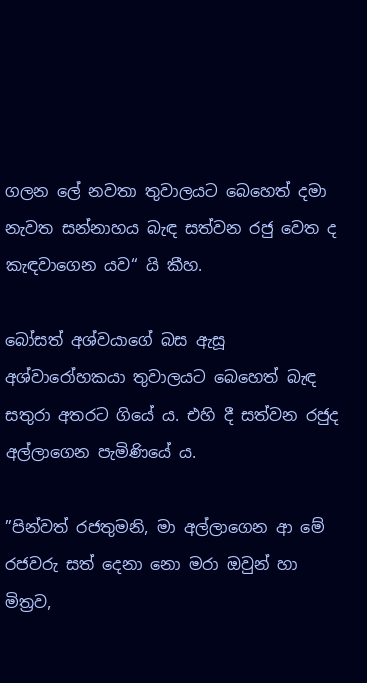ගලන ලේ නවතා තුවාලයට බෙහෙත් දමා නැවත සන්නාහය බැඳ සත්වන රජු වෙත ද කැඳවාගෙන යව“ යි කීහ.

බෝසත් අශ්වයාගේ බස ඇසූ අශ්වාරෝහකයා තුවාලයට බෙහෙත් බැඳ සතුරා අතරට ගියේ ය. එහි දී සත්වන රජුද අල්ලාගෙන පැමිණියේ ය.

”පින්වත් රජතුමනි, මා අල්ලාගෙන ආ මේ රජවරු සත් දෙනා නො මරා ඔවුන් හා මිත්‍රව,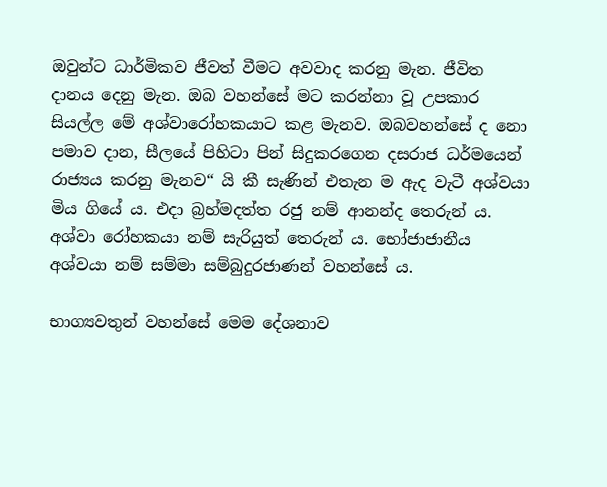ඔවුන්ට ධාර්මිකව ජීවත් වීමට අවවාද කරනු මැන. ජීවිත දානය දෙනු මැන. ඔබ වහන්සේ මට කරන්නා වූ උපකාර සියල්ල මේ අශ්වාරෝහකයාට කළ මැනව. ඔබවහන්සේ ද නො පමාව දාන, සීලයේ පිහිටා පින් සිදුකරගෙන දසරාජ ධර්මයෙන් රාජ්‍යය කරනු මැනව“ යි කී සැණින් එතැන ම ඇද වැටී අශ්වයා මිය ගියේ ය. එදා බ්‍රහ්මදත්ත රජු නම් ආනන්ද තෙරුන් ය. අශ්වා රෝහකයා නම් සැරියුත් තෙරුන් ය. භෝජාජානීය අශ්වයා නම් සම්මා සම්බුදුරජාණන් වහන්සේ ය.

භාග්‍යවතුන් වහන්සේ මෙම දේශනාව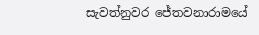සැවත්නුවර ජේතවනාරාමයේ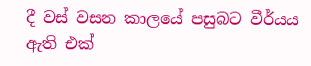දී වස් වසන කාලයේ පසුබට වීර්යය ඇති එක්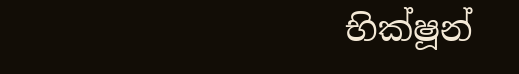භික්ෂූන්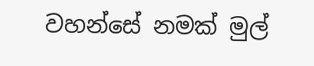වහන්සේ නමක් මුල්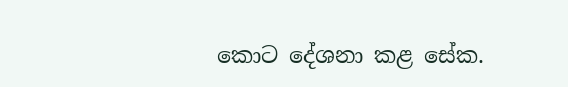කොට දේශනා කළ සේක.